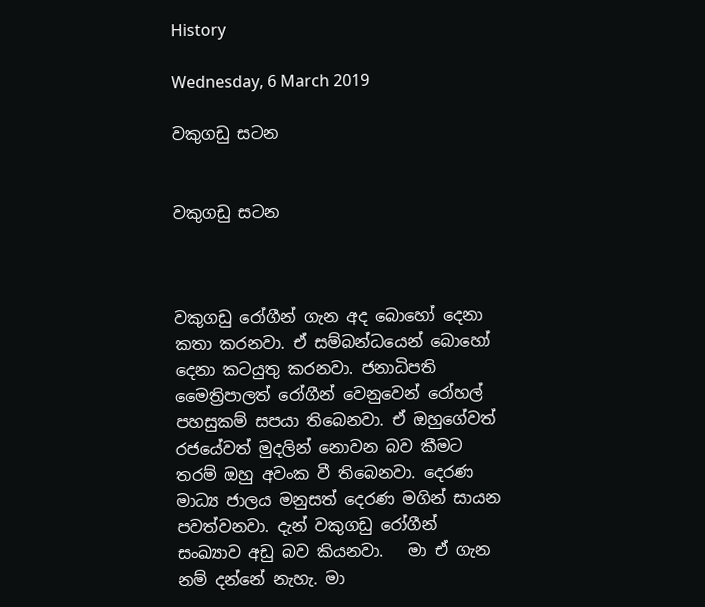History

Wednesday, 6 March 2019

වකුගඩු සටන


වකුගඩු සටන



වකුගඩු රෝගීන් ගැන අද බොහෝ දෙනා කතා කරනවා. ඒ සම්බන්ධයෙන් බොහෝ දෙනා කටයුතු කරනවා. ජනාධිපති මෛත්‍රිපාලත් රෝගීන් වෙනුවෙන් රෝහල් පහසුකම් සපයා තිබෙනවා. ඒ ඔහුගේවත් රජයේවත් මුදලින් නොවන බව කීමට තරම් ඔහු අවංක වී තිබෙනවා. දෙරණ මාධ්‍ය ජාලය මනුසත් දෙරණ මගින් සායන පවත්වනවා. දැන් වකුගඩු රෝගීන් සංඛ්‍යාව අඩු බව කියනවා.   මා ඒ ගැන නම් දන්නේ නැහැ. මා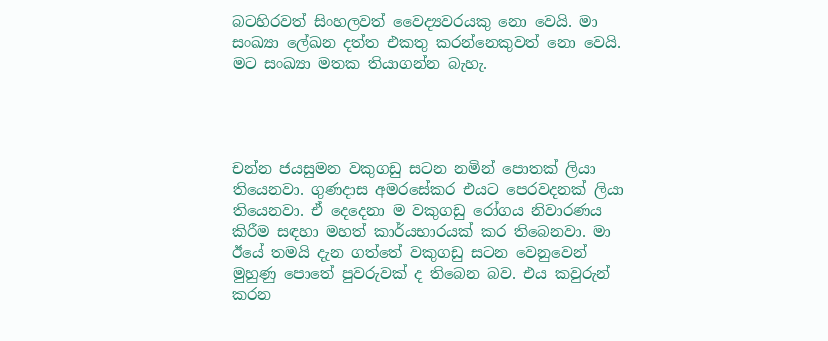බටහිරවත් සිංහලවත් වෛද්‍යවරයකු නො වෙයි. මා සංඛ්‍යා ලේඛන දත්ත එකතු කරන්නෙකුවත් නො වෙයි. මට සංඛ්‍යා මතක තියාගන්න බැහැ.




චන්න ජයසුමන වකුගඩු සටන නමින් පොතක් ලියා තියෙනවා. ගුණදාස අමරසේකර එයට පෙරවදනක් ලියා තියෙනවා. ඒ දෙදෙනා ම වකුගඩු රෝගය නිවාරණය කිරීම සඳහා මහත් කාර්යභාරයක් කර තිබෙනවා. මා ඊයේ තමයි දැන ගත්තේ වකුගඩු සටන වෙනුවෙන් මුහුණු පොතේ පුවරුවක් ද තිබෙන බව. එය කවුරුන් කරන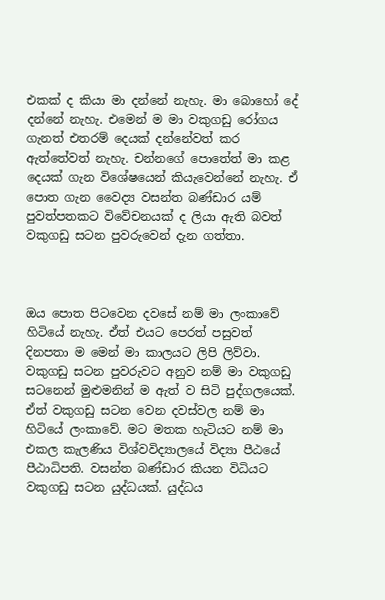එකක් ද කියා මා දන්නේ නැහැ. මා බොහෝ දේ දන්නේ නැහැ. එමෙන් ම මා වකුගඩු රෝගය ගැනත් එතරම් දෙයක් දන්නේවත් කර ඇත්තේවත් නැහැ. චන්නගේ පොතේත් මා කළ දෙයක් ගැන විශේෂයෙන් කියැවෙන්නේ නැහැ. ඒ පොත ගැන වෛද්‍ය වසන්ත බණ්ඩාර යම් පුවත්පතකට විවේචනයක් ද ලියා ඇති බවත් වකුගඩු සටන පුවරුවෙන් දැන ගත්තා.



ඔය පොත පිටවෙන දවසේ නම් මා ලංකාවේ හිටියේ නැහැ. ඒත් එයට පෙරත් පසුවත් දිනපතා ම මෙන් මා කාලයට ලිපි ලිව්වා. වකුගඩු සටන පුවරුවට අනුව නම් මා වකුගඩු සටනෙන් මුළුමනින් ම ඇත් ව සිටි පුද්ගලයෙක්. ඒත් වකුගඩු සටන වෙන දවස්වල නම් මා හිටියේ ලංකාවේ. මට මතක හැටියට නම් මා එකල කැලණිය විශ්වවිද්‍යාලයේ විද්‍යා පීඨයේ පීඨාධිපති. වසන්ත බණ්ඩාර කියන විධියට වකුගඩු සටන යුද්ධයක්. යුද්ධය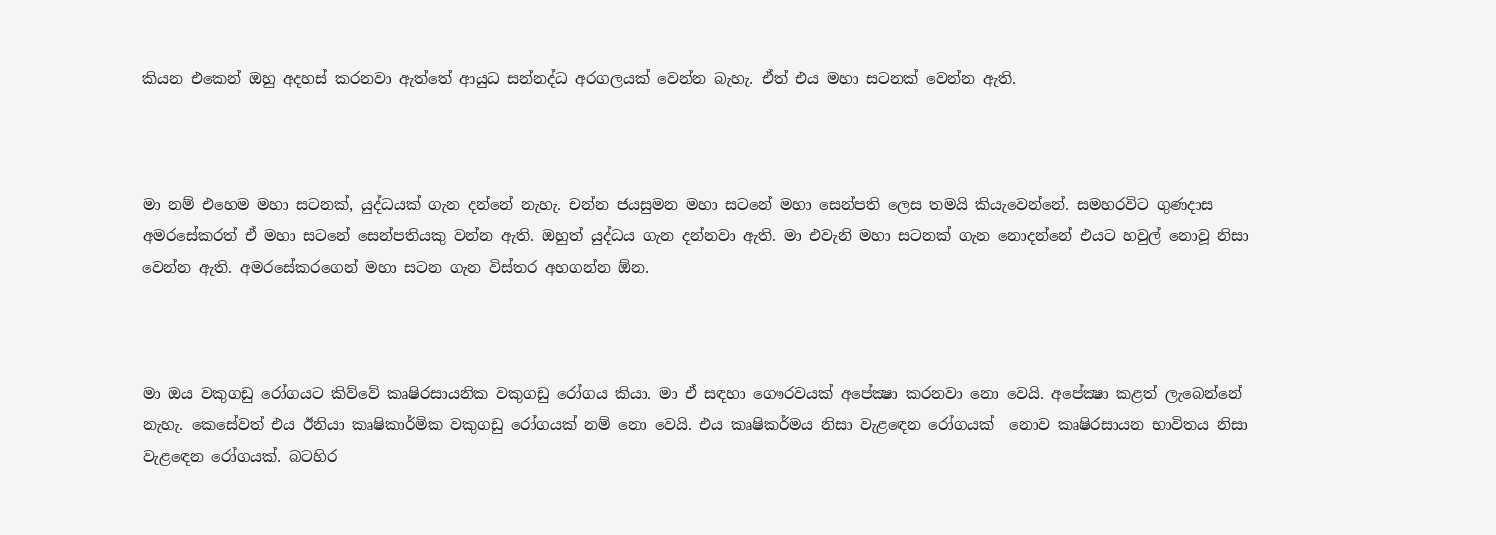කියන එකෙන් ඔහු අදහස් කරනවා ඇත්තේ ආයුධ සන්නද්ධ අරගලයක් වෙන්න බැහැ. ඒත් එය මහා සටනක් වෙන්න ඇති.



මා නම් එහෙම මහා සටනක්, යුද්ධයක් ගැන දන්නේ නැහැ. චන්න ජයසුමන මහා සටනේ මහා සෙන්පති ලෙස තමයි කියැවෙන්නේ. සමහරවිට ගුණදාස අමරසේකරත් ඒ මහා සටනේ සෙන්පතියකු වන්න ඇති. ඔහුත් යුද්ධය ගැන දන්නවා ඇති. මා එවැනි මහා සටනක් ගැන නොදන්නේ එයට හවුල් නොවූ නිසා වෙන්න ඇති. අමරසේකරගෙන් මහා සටන ගැන විස්තර අහගන්න ඕන.



මා ඔය වකුගඩු රෝගයට කිව්වේ කෘෂිරසායනික වකුගඩු රෝගය කියා. මා ඒ සඳහා ගෞරවයක් අපේක්‍ෂා කරනවා නො වෙයි. අපේක්‍ෂා කළත් ලැබෙන්නේ නැහැ. කෙසේවත් එය ඊනියා කෘෂිකාර්මික වකුගඩු රෝගයක් නම් නො වෙයි. එය කෘෂිකර්මය නිසා වැළඳෙන රෝගයක්  නොව කෘෂිරසායන භාවිතය නිසා වැළඳෙන රෝගයක්. බටහිර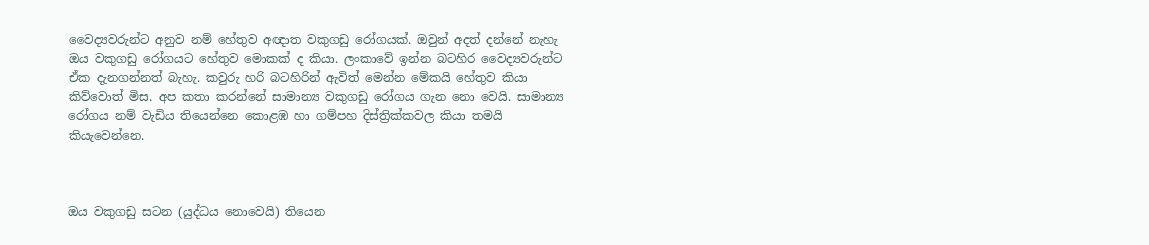වෛද්‍යවරුන්ට අනුව නම් හේතුව අඥාත වකුගඩු රෝගයක්. ඔවුන් අදත් දන්නේ නැහැ ඔය වකුගඩු රෝගයට හේතුව මොකක් ද කියා. ලංකාවේ ඉන්න බටහිර වෛද්‍යවරුන්ට ඒක දැනගන්නත් බැහැ. කවුරු හරි බටහිරින් ඇවිත් මෙන්න මේකයි හේතුව කියා කිව්වොත් මිස. අප කතා කරන්නේ සාමාන්‍ය වකුගඩු රෝගය ගැන නො වෙයි. සාමාන්‍ය රෝගය නම් වැඩිය තියෙන්නෙ කොළඹ හා ගම්පහ දිස්ත්‍රික්කවල කියා තමයි කියැවෙන්නෙ.



ඔය වකුගඩු සටන (යුද්ධය නොවෙයි) තියෙන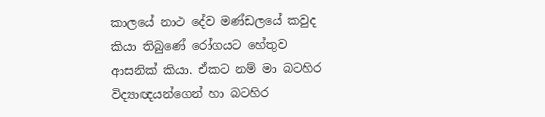කාලයේ නාථ දේව මණ්ඩලයේ කවුද කියා තිබුණේ රෝගයට හේතුව ආසනික් කියා. ඒකට නම් මා බටහිර විද්‍යාඥයන්ගෙන් හා බටහිර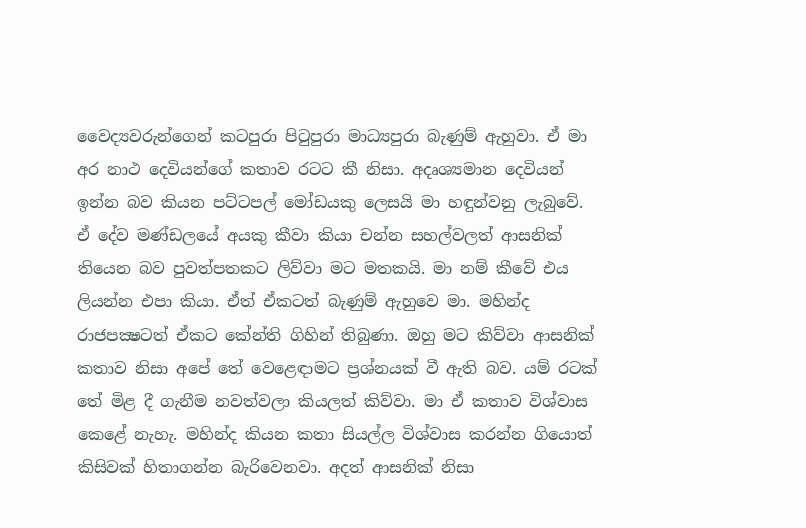වෛද්‍යවරුන්ගෙන් කටපුරා පිටුපුරා මාධ්‍යපුරා බැණුම් ඇහුවා. ඒ මා අර නාථ දෙවියන්ගේ කතාව රටට කී නිසා. අදෘශ්‍යමාන දෙවියන් ඉන්න බව කියන පට්ටපල් මෝඩයකු ලෙසයි මා හඳුන්වනු ලැබුවේ.  ඒ දේව මණ්ඩලයේ අයකු කීවා කියා චන්න සහල්වලත් ආසනික් තියෙන බව පුවත්පතකට ලිව්වා මට මතකයි. මා නම් කීවේ එය ලියන්න එපා කියා. ඒත් ඒකටත් බැණුම් ඇහුවෙ මා. මහින්ද රාජපක්‍ෂටත් ඒකට කේන්ති ගිහින් තිබුණා. ඔහු මට කිව්වා ආසනික් කතාව නිසා අපේ තේ වෙළෙඳාමට ප්‍රශ්නයක් වී ඇති බව. යම් රටක් තේ මිළ දී ගැනීම නවත්වලා කියලත් කිව්වා. මා ඒ කතාව විශ්වාස කෙළේ නැහැ. මහින්ද කියන කතා සියල්ල විශ්වාස කරන්න ගියොත් කිසිවක් හිතාගන්න බැරිවෙනවා. අදත් ආසනික් නිසා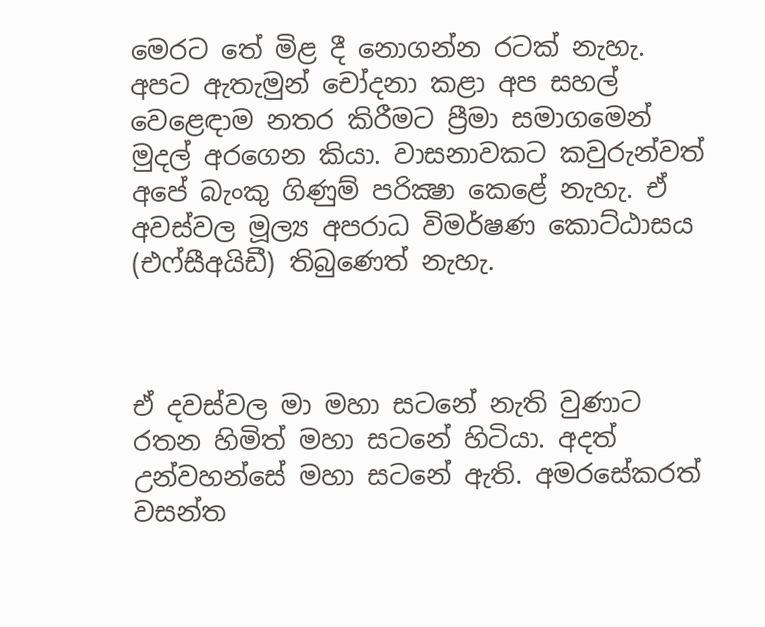මෙරට තේ මිළ දී නොගන්න රටක් නැහැ. අපට ඇතැමුන් චෝදනා කළා අප සහල් වෙළෙඳාම නතර කිරීමට ප්‍රීමා සමාගමෙන් මුදල් අරගෙන කියා. වාසනාවකට කවුරුන්වත් අපේ බැංකු ගිණුම් පරික්‍ෂා කෙළේ නැහැ. ඒ අවස්වල මූල්‍ය අපරාධ විමර්ෂණ කොට්ඨාසය (එෆ්සීඅයිඩී) තිබුණෙත් නැහැ.



ඒ දවස්වල මා මහා සටනේ නැති වුණාට රතන හිමිත් මහා සටනේ හිටියා. අදත් උන්වහන්සේ මහා සටනේ ඇති. අමරසේකරත් වසන්ත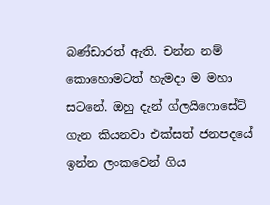බණ්ඩාරත් ඇති. චන්න නම් කොහොමටත් හැමදා ම මහා සටනේ. ඔහු දැන් ග්ලයිෆොසේට් ගැන කියනවා එක්සත් ජනපදයේ ඉන්න ලංකවෙන් ගිය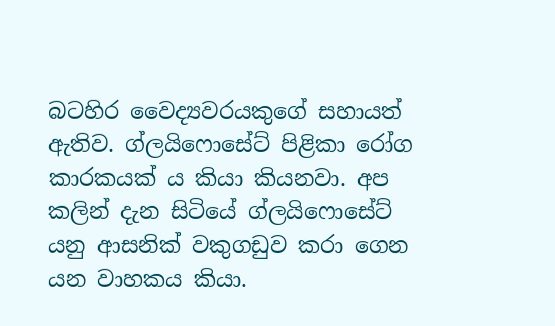බටහිර වෛද්‍යවරයකුගේ සහායත් ඇතිව. ග්ලයිෆොසේට් පිළිකා රෝග කාරකයක් ය කියා කියනවා. අප කලින් දැන සිටියේ ග්ලයිෆොසේට් යනු ආසනික් වකුගඩුව කරා ගෙන යන වාහකය කියා.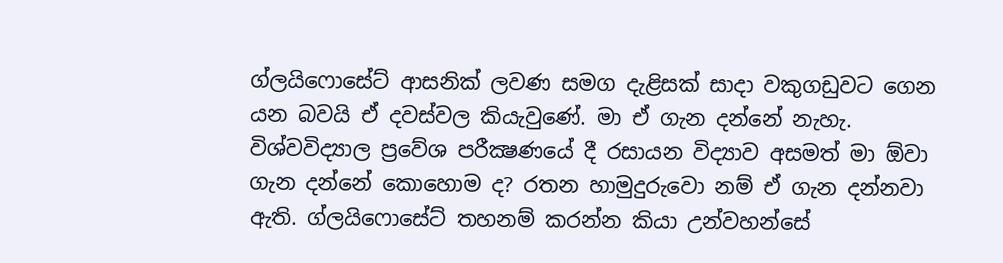ග්ලයිෆොසේට් ආසනික් ලවණ සමග දැළිසක් සාදා වකුගඩුවට ගෙන යන බවයි ඒ දවස්වල කියැවුණේ. මා ඒ ගැන දන්නේ නැහැ. විශ්වවිද්‍යාල ප්‍රවේශ පරීක්‍ෂණයේ දී රසායන විද්‍යාව අසමත් මා ඕවා ගැන දන්නේ කොහොම ද? රතන හාමුදුරුවො නම් ඒ ගැන දන්නවා ඇති. ග්ලයිෆොසේට් තහනම් කරන්න කියා උන්වහන්සේ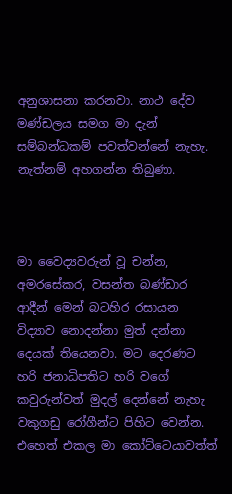අනුශාසනා කරනවා. නාථ දේව මණ්ඩලය සමග මා දැන් සම්බන්ධකම් පවත්වන්නේ නැහැ. නැත්නම් අහගන්න තිබුණා.



මා වෛද්‍යවරුන් වූ චන්න, අමරසේකර, වසන්ත බණ්ඩාර ආදීන් මෙන් බටහිර රසායන විද්‍යාව නොදන්නා මුත් දන්නා දෙයක් තියෙනවා. මට දෙරණට හරි ජනාධිපතිට හරි වගේ කවුරුන්වත් මුදල් දෙන්නේ නැහැ වකුගඩු රෝගීන්ට පිහිට වෙන්න. එහෙත් එකල මා කෝට්ටෙයාවත්ත්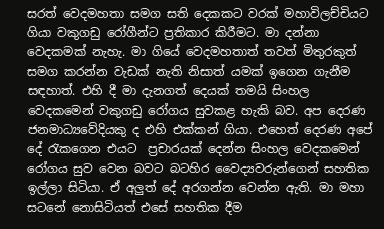සරත් වෙදමහතා සමග සති දෙකකට වරක් මහාවිලච්චියට ගියා වකුගඩු රෝගීන්ට ප්‍රතිකාර කිරීමට. මා දන්නා වෙදකමක් නැහැ. මා ගියේ වෙදමහතාත් තවත් මිතුරකුත් සමග කරන්න වැඩක් නැති නිසාත් යමක් ඉගෙන ගැනීම සඳහාත්. එහි දී මා දැනගත් දෙයක් තමයි සිංහල වෙදකමෙන් වකුගඩු රෝගය සුවකළ හැකි බව. අප දෙරණ ජනමාධ්‍යවේදියකු ද එහි එක්කන් ගියා. එහෙත් දෙරණ අපේ දේ රැකගෙන එයට  ප්‍රචාරයක් දෙන්න සිංහල වෙදකමෙන් රෝගය සුව වෙන බවට බටහිර වෛද්‍යවරුන්ගෙන් සහතික ඉල්ලා සිටියා. ඒ අලුත් දේ අරගන්න වෙන්න ඇති. මා මහා සටනේ නොසිටියත් එසේ සහතික දීම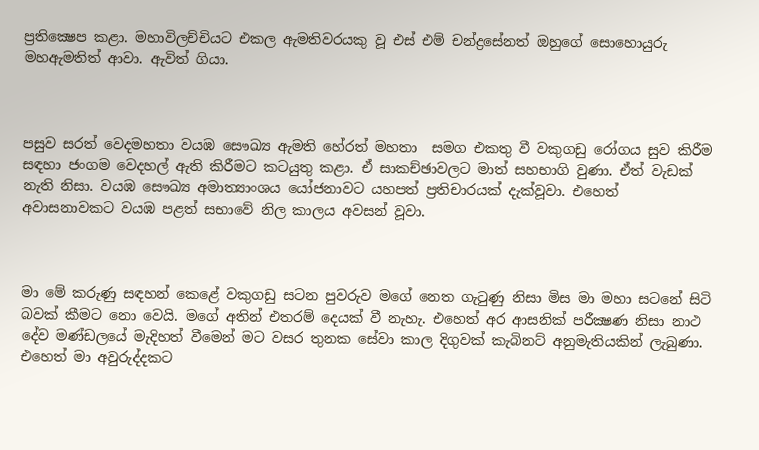ප්‍රතික්‍ෂෙප කළා. මහාවිලච්චියට එකල ඇමතිවරයකු වූ එස් එම් චන්ද්‍රසේනත් ඔහුගේ සොහොයුරු මහඇමතිත් ආවා. ඇවිත් ගියා.



පසුව සරත් වෙදමහතා වයඹ සෞඛ්‍ය ඇමති හේරත් මහතා  සමග එකතු වී වකුගඩු රෝගය සුව කිරීම සඳහා ජංගම වෙදහල් ඇති කිරීමට කටයුතු කළා. ඒ සාකච්ඡාවලට මාත් සහභාගි වුණා. ඒත් වැඩක් නැති නිසා. වයඹ සෞඛ්‍ය අමාත්‍යාංශය යෝජනාවට යහපත් ප්‍රතිචාරයක් දැක්වූවා. එහෙත් අවාසනාවකට වයඹ පළත් සභාවේ නිල කාලය අවසන් වූවා.



මා මේ කරුණු සඳහන් කෙළේ වකුගඩු සටන පුවරුව මගේ නෙත ගැටුණු නිසා මිස මා මහා සටනේ සිටි බවක් කීමට නො වෙයි. මගේ අතින් එතරම් දෙයක් වී නැහැ. එහෙත් අර ආසනික් පරීක්‍ෂණ නිසා නාථ දේව මණ්ඩලයේ මැදිහත් වීමෙන් මට වසර තුනක සේවා කාල දිගුවක් කැබිනට් අනුමැතියකින් ලැබුණා. එහෙත් මා අවුරුද්දකට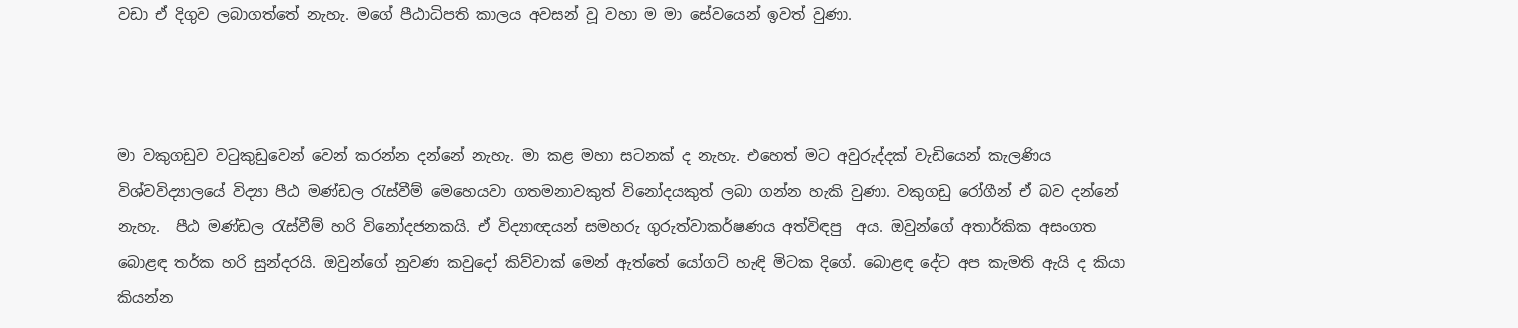වඩා ඒ දිගුව ලබාගත්තේ නැහැ. මගේ පීඨාධිපති කාලය අවසන් වූ වහා ම මා සේවයෙන් ඉවත් වුණා.



මා වකුගඩුව වටුකුඩුවෙන් වෙන් කරන්න දන්නේ නැහැ. මා කළ මහා සටනක් ද නැහැ. එහෙත් මට අවුරුද්දක් වැඩියෙන් කැලණිය විශ්වවිද්‍යාලයේ විද්‍යා පීඨ මණ්ඩල රැස්වීම් මෙහෙයවා ගතමනාවකුත් විනෝදයකුත් ලබා ගන්න හැකි වුණා. වකුගඩු රෝගීන් ඒ බව දන්නේ නැහැ.  පීඨ මණ්ඩල රැස්වීම් හරි විනෝදජනකයි. ඒ විද්‍යාඥයන් සමහරු ගුරුත්වාකර්ෂණය අත්විඳපු  අය. ඔවුන්ගේ අතාර්කික අසංගත බොළඳ තර්ක හරි සුන්දරයි. ඔවුන්ගේ නුවණ කවුදෝ කිව්වාක් මෙන් ඇත්තේ යෝගට් හැඳි මිටක දිගේ. බොළඳ දේට අප කැමති ඇයි ද කියා කියන්න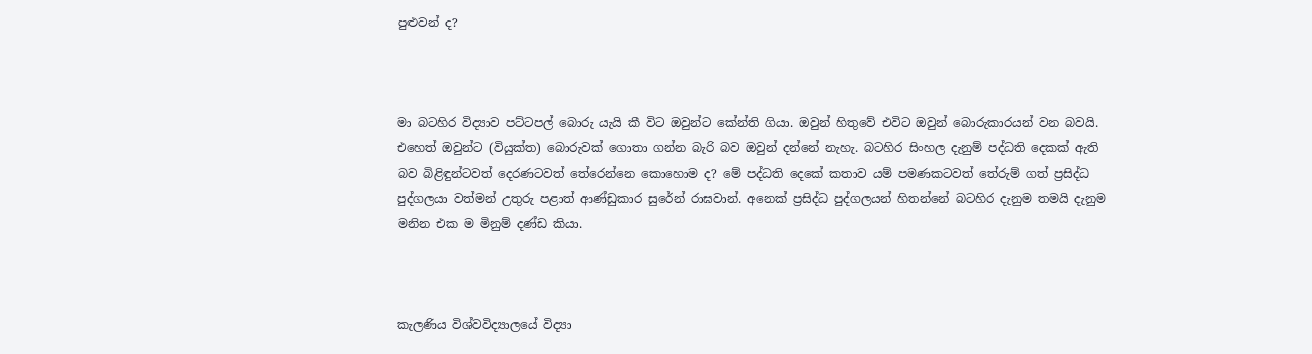පුළුවන් ද?



මා බටහිර විද්‍යාව පට්ටපල් බොරු යැයි කී විට ඔවුන්ට කේන්ති ගියා. ඔවුන් හිතුවේ එවිට ඔවුන් බොරුකාරයන් වන බවයි. එහෙත් ඔවුන්ට (වියුක්ත) බොරුවක් ගොතා ගන්න බැරි බව ඔවුන් දන්නේ නැහැ. බටහිර සිංහල දැනුම් පද්ධති දෙකක් ඇති බව බිළිඳුන්ටවත් දෙරණටවත් තේරෙන්නෙ කොහොම ද? මේ පද්ධති දෙකේ කතාව යම් පමණකටවත් තේරුම් ගත් ප්‍රසිද්ධ පුද්ගලයා වත්මන් උතුරු පළාත් ආණ්ඩුකාර සුරේන් රාඝවාන්. අනෙක් ප්‍රසිද්ධ පුද්ගලයන් හිතන්නේ බටහිර දැනුම තමයි දැනුම මනින එක ම මිනුම් දණ්ඩ කියා.



කැලණිය විශ්වවිද්‍යාලයේ විද්‍යා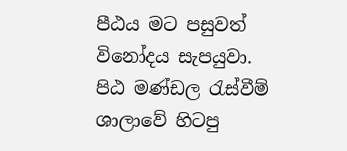පීඨය මට පසුවත් විනෝදය සැපයුවා. පිඨ මණ්ඩල රැස්වීම් ශාලාවේ හිටපු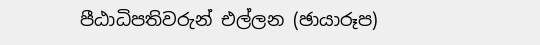පීඨාධිපතිවරුන් එල්ලන (ඡායාරූප)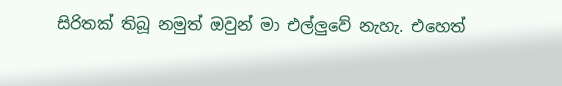සිරිතක් තිබූ නමුත් ඔවුන් මා එල්ලුවේ නැහැ. එහෙත්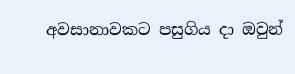අවසානාවකට පසුගිය දා ඔවුන්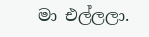මා එල්ලලා.